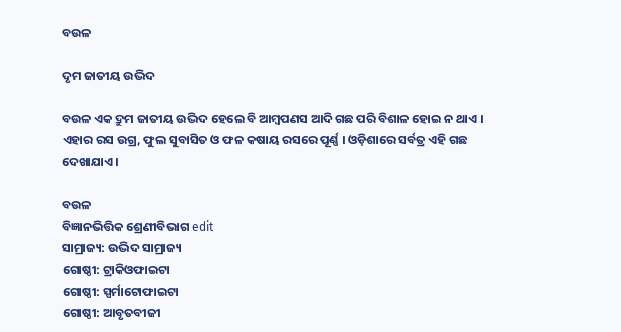ବଉଳ

ଦୃମ ଜାତୀୟ ଉଦ୍ଭିଦ

ବଉଳ ଏକ ଦ୍ରୁମ ଜାତୀୟ ଉଦ୍ଭିଦ ହେଲେ ବି ଆମ୍ବପଣସ ଆଦି ଗଛ ପରି ବିଶାଳ ହୋଇ ନ ଥାଏ । ଏହାର ରସ ଉଗ୍ର, ଫୁଲ ସୁବାସିତ ଓ ଫଳ କଷାୟ ରସରେ ପୂର୍ଣ୍ଣ । ଓଡ଼ିଶାରେ ସର୍ବତ୍ର ଏହି ଗଛ ଦେଖାଯାଏ ।

ବଉଳ
ବିଜ୍ଞାନଭିତ୍ତିକ ଶ୍ରେଣୀବିଭାଗ edit
ସାମ୍ରାଜ୍ୟ: ଉଦ୍ଭିଦ ସାମ୍ରାଜ୍ୟ
ଗୋଷ୍ଠୀ: ଟ୍ରାକିଓଫାଇଟା
ଗୋଷ୍ଠୀ: ସ୍ପର୍ମାଟୋଫାଇଟା
ଗୋଷ୍ଠୀ: ଆବୃତବୀଜୀ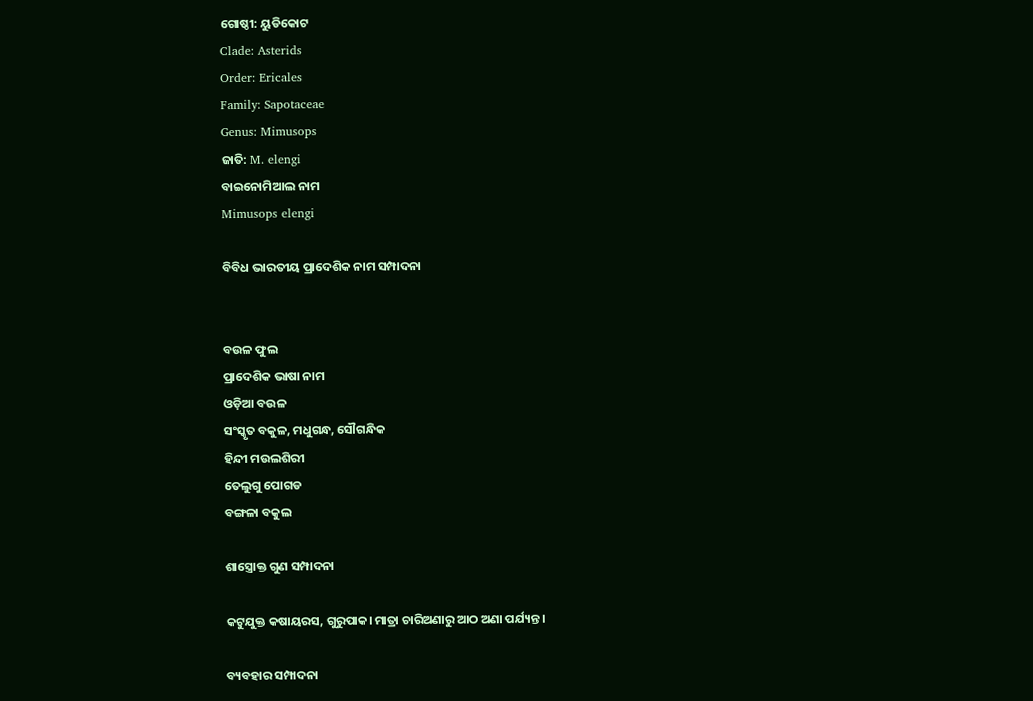ଗୋଷ୍ଠୀ: ୟୁଡିକୋଟ
Clade: Asterids
Order: Ericales
Family: Sapotaceae
Genus: Mimusops
ଜାତି: M. elengi
ବାଇନୋମିଆଲ ନାମ
Mimusops elengi

ବିବିଧ ଭାରତୀୟ ପ୍ରାଦେଶିକ ନାମ ସମ୍ପାଦନା


ବଉଳ ଫୁଲ
ପ୍ରାଦେଶିକ ଭାଷା ନାମ
ଓଡ଼ିଆ ବଉଳ
ସଂସ୍କୃତ ବକୁଳ, ମଧୁଗନ୍ଧ, ସୌଗନ୍ଧିକ
ହିନ୍ଦୀ ମଉଲଶିରୀ
ତେଲୁଗୁ ପୋଗଡ
ବଙ୍ଗଳା ବକୁଲ

ଶାସ୍ତ୍ରୋକ୍ତ ଗୁଣ ସମ୍ପାଦନା

କଟୁଯୁକ୍ତ କଷାୟରସ, ଗୁରୁପାକ। ମାତ୍ରା ଚାରିଅଣାରୁ ଆଠ ଅଣା ପର୍ଯ୍ୟନ୍ତ ।

ବ୍ୟବହାର ସମ୍ପାଦନା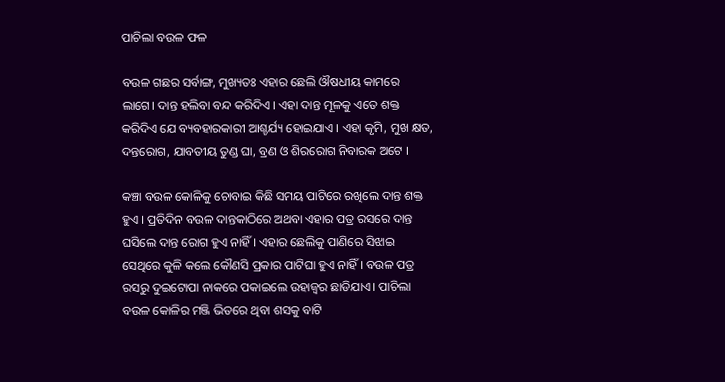ପାଚିଲା ବଉଳ ଫଳ

ବଉଳ ଗଛର ସର୍ବାଙ୍ଗ, ମୁଖ୍ୟତଃ ଏହାର ଛେଲି ଔଷଧୀୟ କାମରେ ଲାଗେ। ଦାନ୍ତ ହଲିବା ବନ୍ଦ କରିଦିଏ । ଏହା ଦାନ୍ତ ମୂଳକୁ ଏତେ ଶକ୍ତ କରିଦିଏ ଯେ ବ୍ୟବହାରକାରୀ ଆଶ୍ଚର୍ଯ୍ୟ ହୋଇଯାଏ । ଏହା କୃମି, ମୁଖ କ୍ଷତ, ଦନ୍ତରୋଗ, ଯାବତୀୟ ତୁଣ୍ଡ ଘା, ବ୍ରଣ ଓ ଶିରରୋଗ ନିବାରକ ଅଟେ ।

କଞ୍ଚା ବଉଳ କୋଳିକୁ ଚୋବାଇ କିଛି ସମୟ ପାଟିରେ ରଖିଲେ ଦାନ୍ତ ଶକ୍ତ ହୁଏ । ପ୍ରତିଦିନ ବଉଳ ଦାନ୍ତକାଠିରେ ଅଥବା ଏହାର ପତ୍ର ରସରେ ଦାନ୍ତ ଘସିଲେ ଦାନ୍ତ ରୋଗ ହୁଏ ନାହିଁ । ଏହାର ଛେଲିକୁ ପାଣିରେ ସିଝାଇ ସେଥିରେ କୁଳି କଲେ କୌଣସି ପ୍ରକାର ପାଟିଘା ହୁଏ ନାହିଁ । ବଉଳ ପତ୍ର ରସରୁ ଦୁଇଟୋପା ନାକରେ ପକାଇଲେ ଉହାଜ୍ୱର ଛାଡିଯାଏ। ପାଚିଲା ବଉଳ କୋଳିର ମଞ୍ଜି ଭିତରେ ଥିବା ଶସକୁ ବାଟି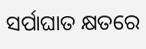ସର୍ପାଘାତ କ୍ଷତରେ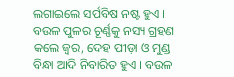ଲଗାଇଲେ ସର୍ପବିଷ ନଷ୍ଟ ହୁଏ । ବଉଳ ପୁଳର ଚୂର୍ଣ୍ଣକୁ ନସ୍ୟ ଗ୍ରହଣ କଲେ ଜ୍ୱର, ଦେହ ପୀଡ଼ା ଓ ମୁଣ୍ଡ ବିନ୍ଧା ଆଦି ନିବାରିତ ହୁଏ । ବଉଳ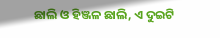ଛାଲି ଓ ହିଞ୍ଜଳ ଛାଲି, ଏ ଦୁଇଟି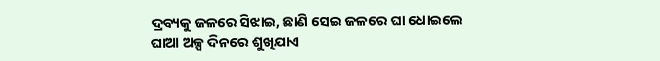ଦ୍ରବ୍ୟକୁ ଜଳରେ ସିଝାଇ, ଛାଣି ସେଇ ଜଳରେ ଘା ଧୋଇଲେ ଘାଆ ଅଳ୍ପ ଦିନରେ ଶୁଖିଯାଏ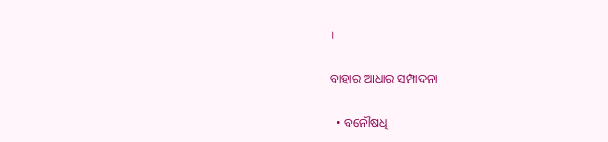।

ବାହାର ଆଧାର ସମ୍ପାଦନା

  • ବନୌଷଧି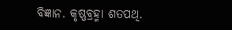ବିଜ୍ଞାନ. କୃଷ୍ଣବ୍ରହ୍ମା ଶତପଥି.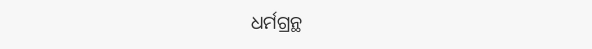ଧର୍ମଗ୍ରନ୍ଥ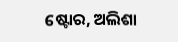ଷ୍ଟୋର, ଅଲିଶା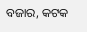ବଜାର, କଟକ